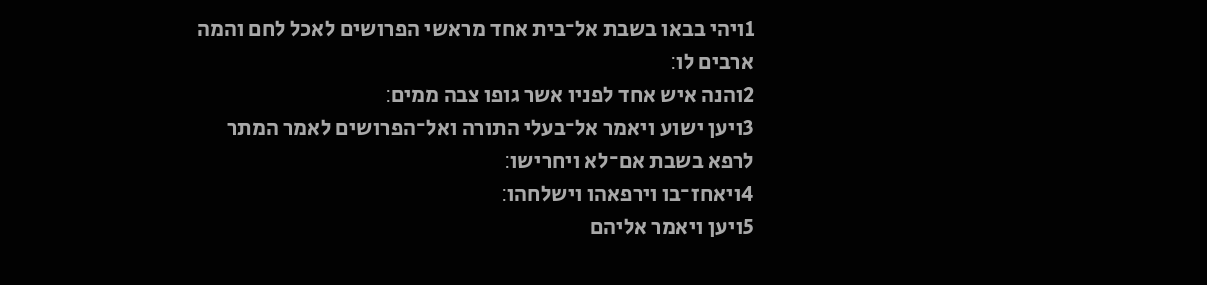1ויהי בבאו בשבת אל־בית אחד מראשי הפרושים לאכל לחם והמה ארבים לו׃
2והנה איש אחד לפניו אשר גופו צבה ממים׃
3ויען ישוע ויאמר אל־בעלי התורה ואל־הפרושים לאמר המתר לרפא בשבת אם־לא ויחרישו׃
4ויאחז־בו וירפאהו וישלחהו׃
5ויען ויאמר אליהם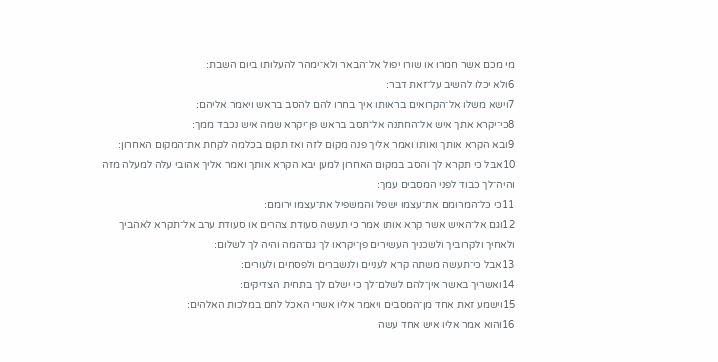מי מכם אשר חמרו או שורו יפול אל־הבאר ולא־ימהר להעלותו ביום השבת׃
6ולא יכלו להשיב על־זאת דבר׃
7וישא משלו אל־הקרואים בראותו איך בחרו להם להסב בראש ויאמר אליהם׃
8כי־יקרא אתך איש אל־החתנה אל־תסב בראש פן־יקרא שמה איש נכבד ממך׃
9ובא הקרא אותך ואותו ואמר אליך פנה מקום לזה ואז תקום בכלמה לקחת את־המקום האחרון׃
10אבל כי תקרא לך והסב במקום האחרון למען יבא הקרא אותך ואמר אליך אהובי עלה למעלה מזה והיה־לך כבוד לפני המסבים עמך׃
11כי כל־המרומם את־עצמו ישפל והמשפיל את־עצמו ירומם׃
12וגם אל־האיש אשר קרא אותו אמר כי תעשה סעודת צהרים או סעודת ערב אל־תקרא לאהביך ולאחיך ולקרוביך ולשכניך העשירים פן־יקראו לך גם־המה והיה לך לשלום׃
13אבל כי־תעשה משתה קרא לעניים ולנשברים ולפסחים ולעורים׃
14ואשריך באשר אין־להם לשלם־לך כי ישלם לך בתחית הצדיקים׃
15וישמע זאת אחד מן־המסבים ויאמר אליו אשרי האכל לחם במלכות האלהים׃
16והוא אמר אליו איש אחד עשה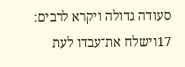סעודה גדולה ויקרא לרבים׃
17וישלח את־עבדו לעת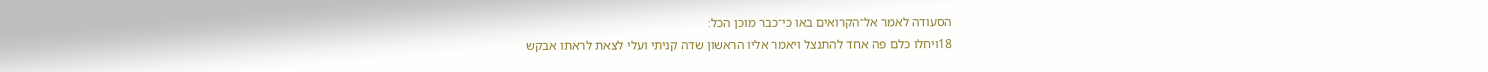הסעודה לאמר אל־הקרואים באו כי־כבר מוכן הכל׃
18ויחלו כלם פה אחד להתנצל ויאמר אליו הראשון שדה קניתי ועלי לצאת לראתו אבקש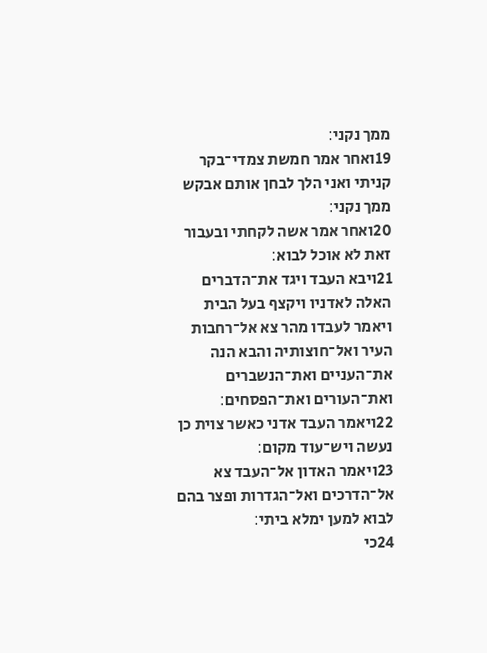ממך נקני׃
19ואחר אמר חמשת צמדי־בקר קניתי ואני הלך לבחן אותם אבקש ממך נקני׃
20ואחר אמר אשה לקחתי ובעבור זאת לא אוכל לבוא׃
21ויבא העבד ויגד את־הדברים האלה לאדניו ויקצף בעל הבית ויאמר לעבדו מהר צא אל־רחבות העיר ואל־חוצותיה והבא הנה את־העניים ואת־הנשברים ואת־העורים ואת־הפסחים׃
22ויאמר העבד אדני כאשר צוית כן נעשה ויש־עוד מקום׃
23ויאמר האדון אל־העבד צא אל־הדרכים ואל־הגדרות ופצר בהם לבוא למען ימלא ביתי׃
24כי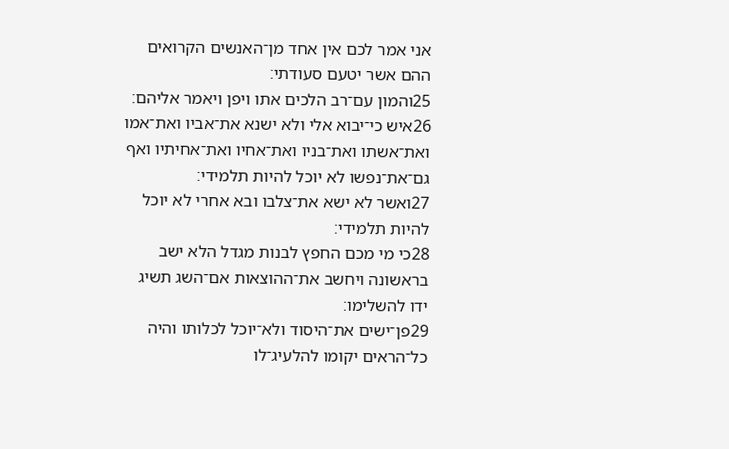אני אמר לכם אין אחד מן־האנשים הקרואים ההם אשר יטעם סעודתי׃
25והמון עם־רב הלכים אתו ויפן ויאמר אליהם׃
26איש כי־יבוא אלי ולא ישנא את־אביו ואת־אמו ואת־אשתו ואת־בניו ואת־אחיו ואת־אחיתיו ואף גם־את־נפשו לא יוכל להיות תלמידי׃
27ואשר לא ישא את־צלבו ובא אחרי לא יוכל להיות תלמידי׃
28כי מי מכם החפץ לבנות מגדל הלא ישב בראשונה ויחשב את־ההוצאות אם־השג תשיג ידו להשלימו׃
29פן־ישים את־היסוד ולא־יוכל לכלותו והיה כל־הראים יקומו להלעיג־לו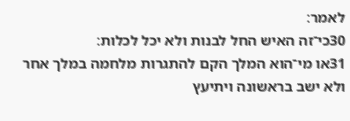לאמר׃
30כי־זה האיש החל לבנות ולא יכל לכלות׃
31או מי־הוא המלך הקם להתגרות מלחמה במלך אחר ולא ישב בראשונה ויתיעץ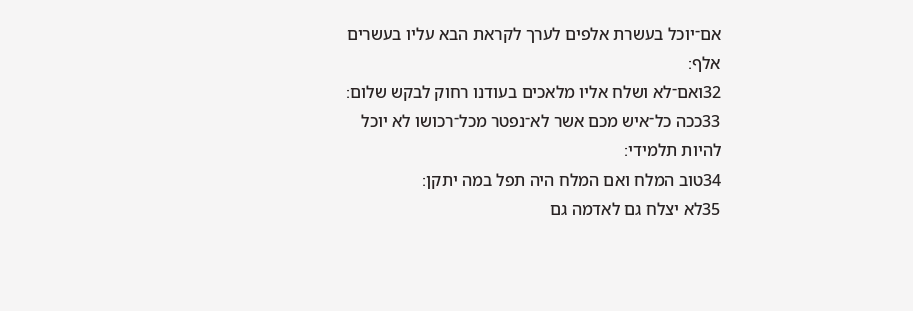אם־יוכל בעשרת אלפים לערך לקראת הבא עליו בעשרים אלף׃
32ואם־לא ושלח אליו מלאכים בעודנו רחוק לבקש שלום׃
33ככה כל־איש מכם אשר לא־נפטר מכל־רכושו לא יוכל להיות תלמידי׃
34טוב המלח ואם המלח היה תפל במה יתקן׃
35לא יצלח גם לאדמה גם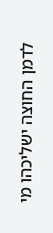לדמן החוצה ישליכהו מי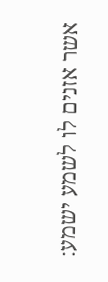אשר אזנים לו לשמע ישמע׃